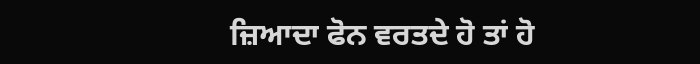ਜ਼ਿਆਦਾ ਫੋਨ ਵਰਤਦੇ ਹੋ ਤਾਂ ਹੋ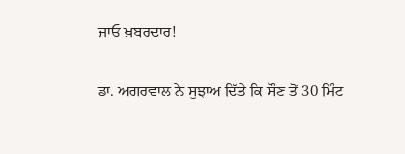ਜਾਓ ਖ਼ਬਰਦਾਰ!

ਡਾ. ਅਗਰਵਾਲ ਨੇ ਸੁਝਾਅ ਦਿੱਤੇ ਕਿ ਸੌਣ ਤੋਂ 30 ਮਿੰਟ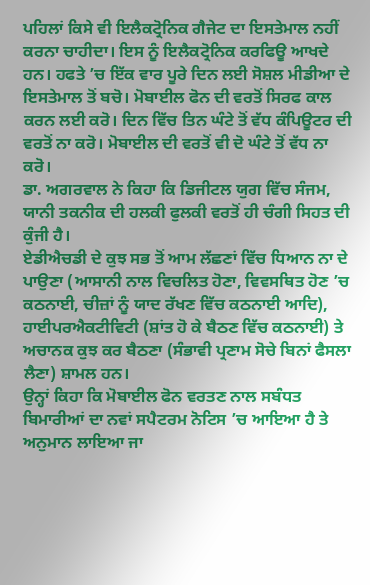ਪਹਿਲਾਂ ਕਿਸੇ ਵੀ ਇਲੈਕਟ੍ਰੋਨਿਕ ਗੈਜੇਟ ਦਾ ਇਸਤੇਮਾਲ ਨਹੀਂ ਕਰਨਾ ਚਾਹੀਦਾ। ਇਸ ਨੂੰ ਇਲੈਕਟ੍ਰੋਨਿਕ ਕਰਫਿਊ ਆਖਦੇ ਹਨ। ਹਫਤੇ ’ਚ ਇੱਕ ਵਾਰ ਪੂਰੇ ਦਿਨ ਲਈ ਸੋਸ਼ਲ ਮੀਡੀਆ ਦੇ ਇਸਤੇਮਾਲ ਤੋਂ ਬਚੋ। ਮੋਬਾਈਲ ਫੋਨ ਦੀ ਵਰਤੋਂ ਸਿਰਫ ਕਾਲ ਕਰਨ ਲਈ ਕਰੋ। ਦਿਨ ਵਿੱਚ ਤਿਨ ਘੰਟੇ ਤੋਂ ਵੱਧ ਕੰਪਿਊਟਰ ਦੀ ਵਰਤੋਂ ਨਾ ਕਰੋ। ਮੋਬਾਈਲ ਦੀ ਵਰਤੋਂ ਵੀ ਦੋ ਘੰਟੇ ਤੋਂ ਵੱਧ ਨਾ ਕਰੋ।
ਡਾ. ਅਗਰਵਾਲ ਨੇ ਕਿਹਾ ਕਿ ਡਿਜੀਟਲ ਯੁਗ ਵਿੱਚ ਸੰਜਮ, ਯਾਨੀ ਤਕਨੀਕ ਦੀ ਹਲਕੀ ਫੁਲਕੀ ਵਰਤੋਂ ਹੀ ਚੰਗੀ ਸਿਹਤ ਦੀ ਕੁੰਜੀ ਹੈ।
ਏਡੀਐਚਡੀ ਦੇ ਕੁਝ ਸਭ ਤੋਂ ਆਮ ਲੱਛਣਾਂ ਵਿੱਚ ਧਿਆਨ ਨਾ ਦੇ ਪਾਉਣਾ (ਆਸਾਨੀ ਨਾਲ ਵਿਚਲਿਤ ਹੋਣਾ, ਵਿਵਸਥਿਤ ਹੋਣ ’ਚ ਕਠਨਾਈ, ਚੀਜ਼ਾਂ ਨੂੰ ਯਾਦ ਰੱਖਣ ਵਿੱਚ ਕਠਨਾਈ ਆਦਿ), ਹਾਈਪਰਐਕਟੀਵਿਟੀ (ਸ਼ਾਂਤ ਹੋ ਕੇ ਬੈਠਣ ਵਿੱਚ ਕਠਨਾਈ) ਤੇ ਅਚਾਨਕ ਕੁਝ ਕਰ ਬੈਠਣਾ (ਸੰਭਾਵੀ ਪ੍ਰਣਾਮ ਸੋਚੇ ਬਿਨਾਂ ਫੈਸਲਾ ਲੈਣਾ) ਸ਼ਾਮਲ ਹਨ।
ਉਨ੍ਹਾਂ ਕਿਹਾ ਕਿ ਮੋਬਾਈਲ ਫੋਨ ਵਰਤਣ ਨਾਲ ਸਬੰਧਤ ਬਿਮਾਰੀਆਂ ਦਾ ਨਵਾਂ ਸਪੈਟਰਮ ਨੋਟਿਸ ’ਚ ਆਇਆ ਹੈ ਤੇ ਅਨੁਮਾਨ ਲਾਇਆ ਜਾ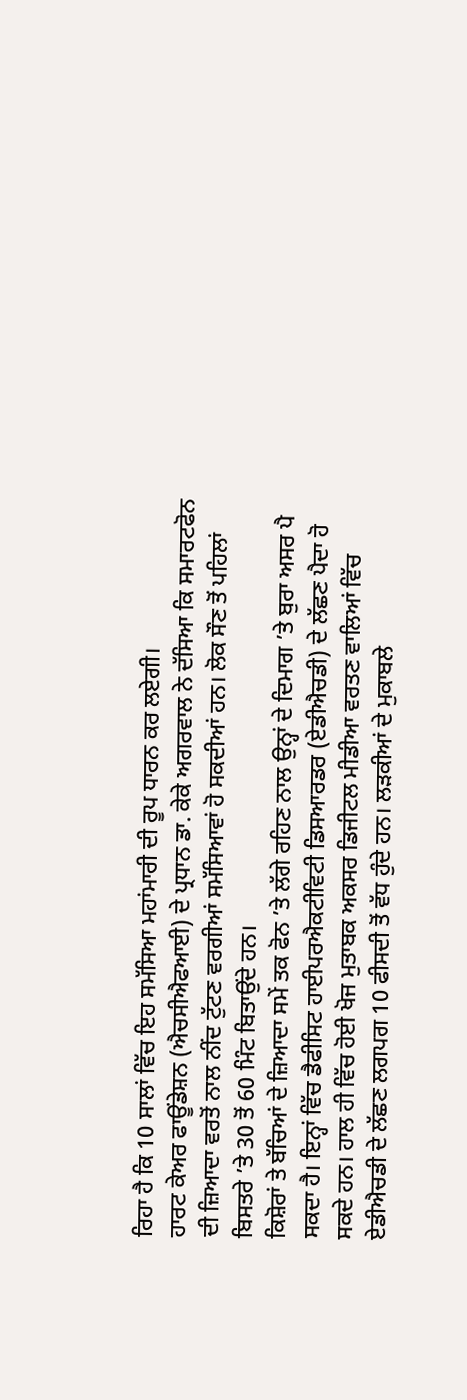ਰਿਹਾ ਹੈ ਕਿ 10 ਸਾਲਾਂ ਵਿੱਚ ਇਹ ਸਮੱਸਿਆ ਮਹਾਂਮਾਰੀ ਦੀ ਰੂਪ ਧਾਰਨ ਕਰ ਲਏਗੀ।
ਹਾਰਟ ਕੇਅਰ ਫਾਊਂਡੇਸ਼ਨ (ਐਚਸੀਐਫਆਈ) ਦੇ ਪ੍ਰਧਾਨ ਡਾ. ਕੇਕੇ ਅਗਰਵਾਲ ਨੇ ਦੱਸਿਆ ਕਿ ਸਮਾਰਟਫੋਨ ਦੀ ਜ਼ਿਆਦਾ ਵਰਤੋਂ ਨਾਲ ਨੀਂਦ ਟੁੱਟਣ ਵਰਗੀਆਂ ਸਮੱਸਿਆਵਾਂ ਹੋ ਸਕਦੀਆਂ ਹਨ। ਲੋਕ ਸੌਣ ਤੋਂ ਪਹਿਲਾਂ ਬਿਸਤਰੇ ’ਤੇ 30 ਤੋਂ 60 ਮਿੰਟ ਬਿਤਾਉਂਦੇ ਹਨ।
ਕਿਸ਼ੋਰਾਂ ਤੇ ਬੱਚਿਆਂ ਦੇ ਜ਼ਿਆਦਾ ਸਮੇਂ ਤਕ ਫੋਨ ’ਤੇ ਲੱਗੇ ਰਹਿਣ ਨਾਲ ਉਨ੍ਹਾਂ ਦੇ ਦਿਮਾਗ ’ਤੇ ਬੁਰਾ ਅਸਰ ਪੈ ਸਕਦਾ ਹੈ। ਇਨ੍ਹਾਂ ਵਿੱਚ ਡੈਫੀਸਿਟ ਹਾਈਪਰਐਕਟੀਵਿਟੀ ਡਿਸਆਰਡਰ (ਏਡੀਐਚਡੀ) ਦੇ ਲੱਛਣ ਪੈਦਾ ਹੋ ਸਕਦੇ ਹਨ। ਹਾਲ ਹੀ ਵਿੱਚ ਹੋਈ ਖੋਜ ਮੁਤਾਬਕ ਅਕਸਰ ਡਿਜੀਟਲ ਮੀਡੀਆ ਵਰਤਣ ਵਾਲਿਆਂ ਵਿੱਚ ਏਡੀਐਚਡੀ ਦੇ ਲੱਛਣ ਲਗਪਗ 10 ਫੀਸਦੀ ਤੋਂ ਵੱਧ ਹੁੰਦੇ ਹਨ। ਲੜਕੀਆਂ ਦੇ ਮੁਕਾਬਲੇ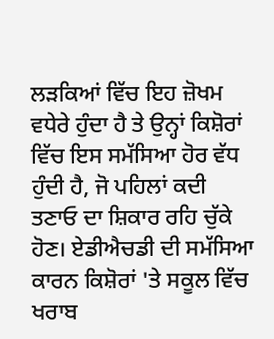ਲੜਕਿਆਂ ਵਿੱਚ ਇਹ ਜ਼ੋਖਮ ਵਧੇਰੇ ਹੁੰਦਾ ਹੈ ਤੇ ਉਨ੍ਹਾਂ ਕਿਸ਼ੋਰਾਂ ਵਿੱਚ ਇਸ ਸਮੱਸਿਆ ਹੋਰ ਵੱਧ ਹੁੰਦੀ ਹੈ, ਜੋ ਪਹਿਲਾਂ ਕਦੀ ਤਣਾਓ ਦਾ ਸ਼ਿਕਾਰ ਰਹਿ ਚੁੱਕੇ ਹੋਣ। ਏਡੀਐਚਡੀ ਦੀ ਸਮੱਸਿਆ ਕਾਰਨ ਕਿਸ਼ੋਰਾਂ 'ਤੇ ਸਕੂਲ ਵਿੱਚ ਖਰਾਬ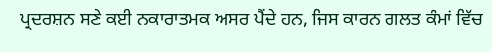ਪ੍ਰਦਰਸ਼ਨ ਸਣੇ ਕਈ ਨਕਾਰਾਤਮਕ ਅਸਰ ਪੈਂਦੇ ਹਨ, ਜਿਸ ਕਾਰਨ ਗਲਤ ਕੰਮਾਂ ਵਿੱਚ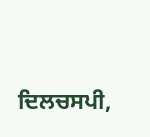ਦਿਲਚਸਪੀ,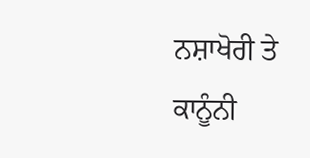ਨਸ਼ਾਖੋਰੀ ਤੇ ਕਾਨੂੰਨੀ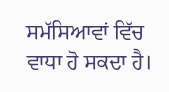ਸਮੱਸਿਆਵਾਂ ਵਿੱਚ ਵਾਧਾ ਹੋ ਸਕਦਾ ਹੈ।